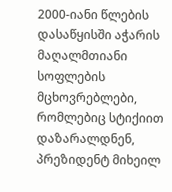2000-იანი წლების დასაწყისში აჭარის მაღალმთიანი სოფლების მცხოვრებლები, რომლებიც სტიქიით დაზარალდნენ, პრეზიდენტ მიხეილ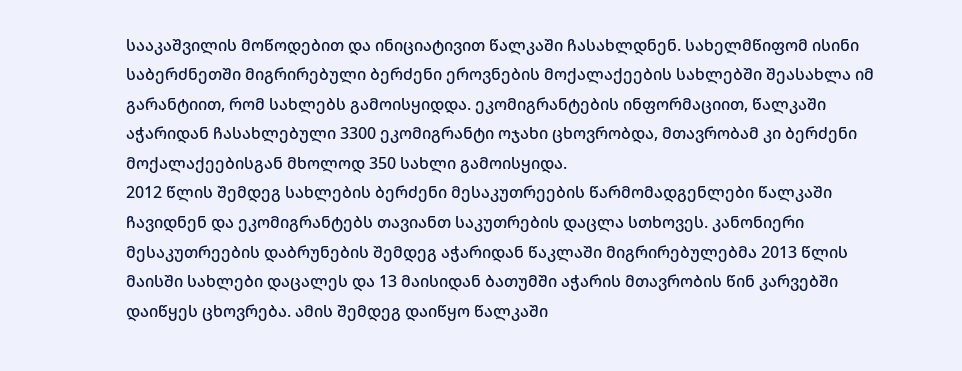სააკაშვილის მოწოდებით და ინიციატივით წალკაში ჩასახლდნენ. სახელმწიფომ ისინი საბერძნეთში მიგრირებული ბერძენი ეროვნების მოქალაქეების სახლებში შეასახლა იმ გარანტიით, რომ სახლებს გამოისყიდდა. ეკომიგრანტების ინფორმაციით, წალკაში აჭარიდან ჩასახლებული 3300 ეკომიგრანტი ოჯახი ცხოვრობდა, მთავრობამ კი ბერძენი მოქალაქეებისგან მხოლოდ 350 სახლი გამოისყიდა.
2012 წლის შემდეგ სახლების ბერძენი მესაკუთრეების წარმომადგენლები წალკაში ჩავიდნენ და ეკომიგრანტებს თავიანთ საკუთრების დაცლა სთხოვეს. კანონიერი მესაკუთრეების დაბრუნების შემდეგ აჭარიდან წაკლაში მიგრირებულებმა 2013 წლის მაისში სახლები დაცალეს და 13 მაისიდან ბათუმში აჭარის მთავრობის წინ კარვებში დაიწყეს ცხოვრება. ამის შემდეგ დაიწყო წალკაში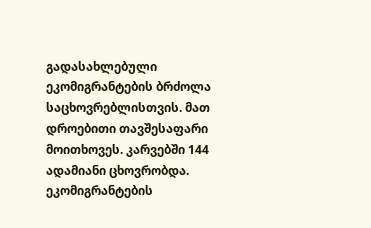გადასახლებული ეკომიგრანტების ბრძოლა საცხოვრებლისთვის. მათ დროებითი თავშესაფარი მოითხოვეს. კარვებში 144 ადამიანი ცხოვრობდა. ეკომიგრანტების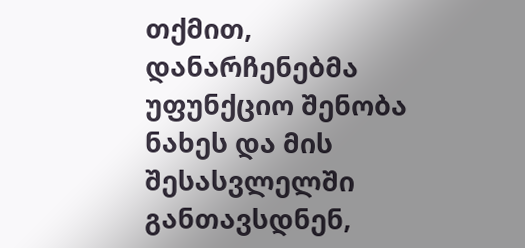თქმით, დანარჩენებმა უფუნქციო შენობა ნახეს და მის შესასვლელში განთავსდნენ,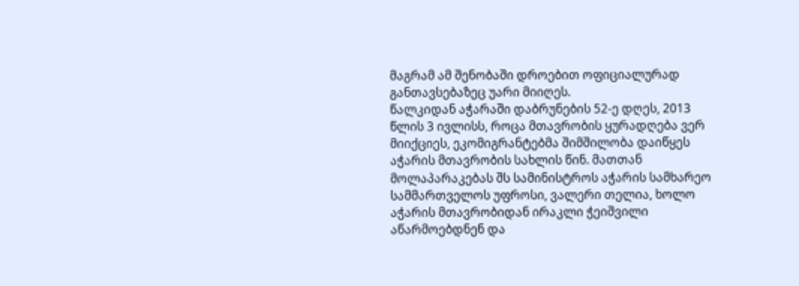მაგრამ ამ შენობაში დროებით ოფიციალურად განთავსებაზეც უარი მიიღეს.
წალკიდან აჭარაში დაბრუნების 52-ე დღეს, 2013 წლის 3 ივლისს, როცა მთავრობის ყურადღება ვერ მიიქციეს, ეკომიგრანტებმა შიმშილობა დაიწყეს აჭარის მთავრობის სახლის წინ. მათთან მოლაპარაკებას შს სამინისტროს აჭარის სამხარეო სამმართველოს უფროსი, ვალერი თელია, ხოლო აჭარის მთავრობიდან ირაკლი ჭეიშვილი აწარმოებდნენ და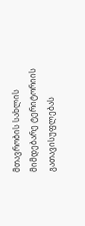მთავრობის სახლის მიმდებარე ტერიტორიის გათავისუფლებას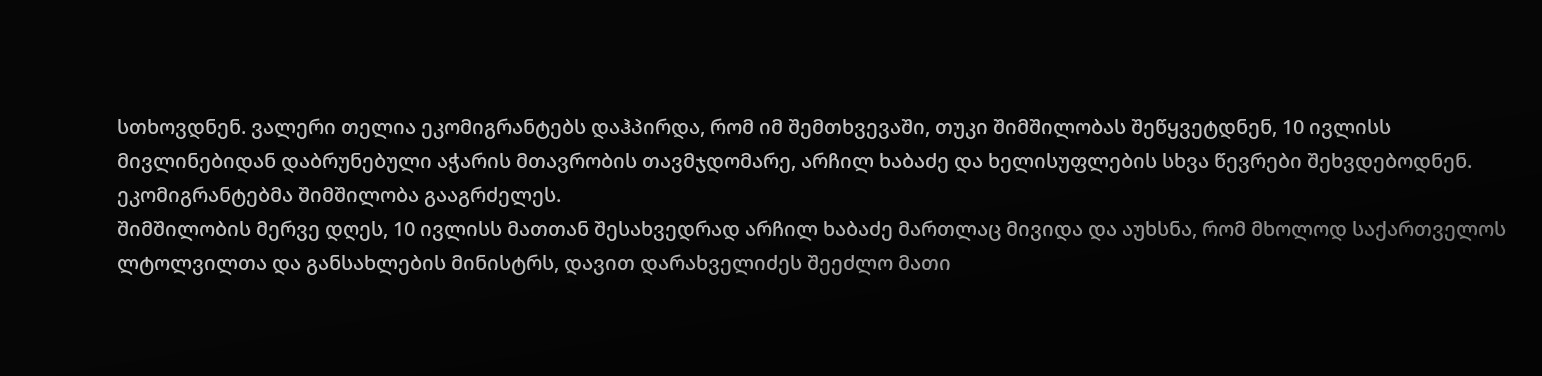სთხოვდნენ. ვალერი თელია ეკომიგრანტებს დაჰპირდა, რომ იმ შემთხვევაში, თუკი შიმშილობას შეწყვეტდნენ, 10 ივლისს მივლინებიდან დაბრუნებული აჭარის მთავრობის თავმჯდომარე, არჩილ ხაბაძე და ხელისუფლების სხვა წევრები შეხვდებოდნენ. ეკომიგრანტებმა შიმშილობა გააგრძელეს.
შიმშილობის მერვე დღეს, 10 ივლისს მათთან შესახვედრად არჩილ ხაბაძე მართლაც მივიდა და აუხსნა, რომ მხოლოდ საქართველოს ლტოლვილთა და განსახლების მინისტრს, დავით დარახველიძეს შეეძლო მათი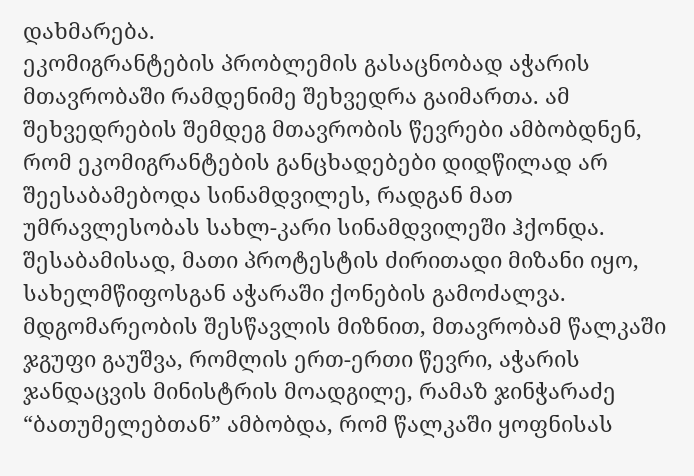დახმარება.
ეკომიგრანტების პრობლემის გასაცნობად აჭარის მთავრობაში რამდენიმე შეხვედრა გაიმართა. ამ შეხვედრების შემდეგ მთავრობის წევრები ამბობდნენ, რომ ეკომიგრანტების განცხადებები დიდწილად არ შეესაბამებოდა სინამდვილეს, რადგან მათ უმრავლესობას სახლ-კარი სინამდვილეში ჰქონდა. შესაბამისად, მათი პროტესტის ძირითადი მიზანი იყო, სახელმწიფოსგან აჭარაში ქონების გამოძალვა. მდგომარეობის შესწავლის მიზნით, მთავრობამ წალკაში ჯგუფი გაუშვა, რომლის ერთ-ერთი წევრი, აჭარის ჯანდაცვის მინისტრის მოადგილე, რამაზ ჯინჭარაძე “ბათუმელებთან” ამბობდა, რომ წალკაში ყოფნისას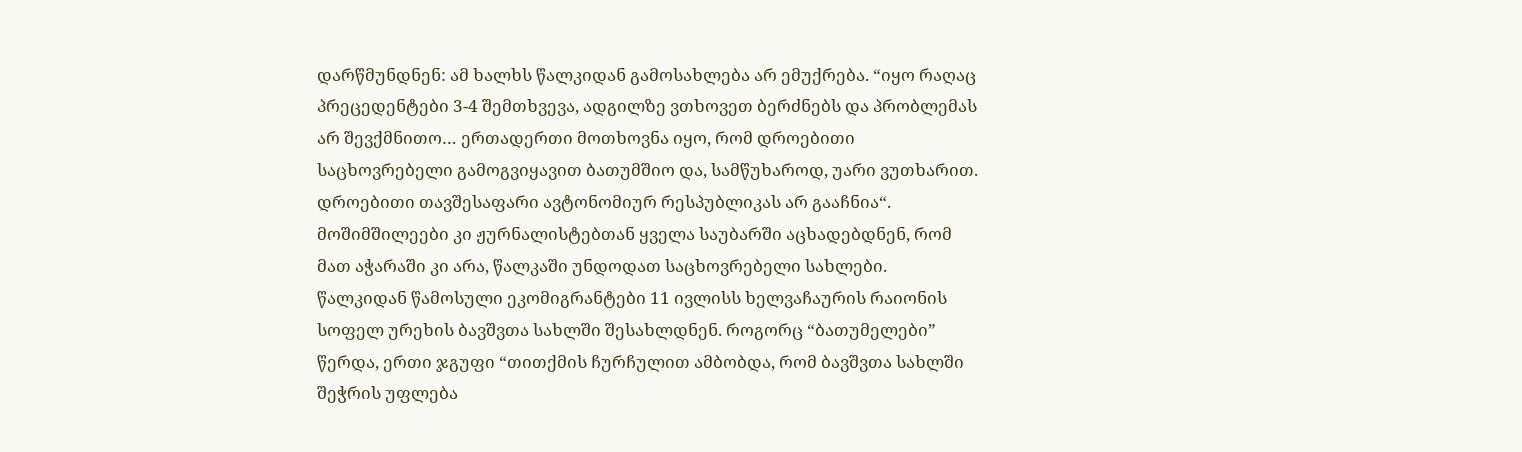დარწმუნდნენ: ამ ხალხს წალკიდან გამოსახლება არ ემუქრება. “იყო რაღაც პრეცედენტები 3-4 შემთხვევა, ადგილზე ვთხოვეთ ბერძნებს და პრობლემას არ შევქმნითო… ერთადერთი მოთხოვნა იყო, რომ დროებითი საცხოვრებელი გამოგვიყავით ბათუმშიო და, სამწუხაროდ, უარი ვუთხარით. დროებითი თავშესაფარი ავტონომიურ რესპუბლიკას არ გააჩნია“.
მოშიმშილეები კი ჟურნალისტებთან ყველა საუბარში აცხადებდნენ, რომ მათ აჭარაში კი არა, წალკაში უნდოდათ საცხოვრებელი სახლები.
წალკიდან წამოსული ეკომიგრანტები 11 ივლისს ხელვაჩაურის რაიონის სოფელ ურეხის ბავშვთა სახლში შესახლდნენ. როგორც “ბათუმელები” წერდა, ერთი ჯგუფი “თითქმის ჩურჩულით ამბობდა, რომ ბავშვთა სახლში შეჭრის უფლება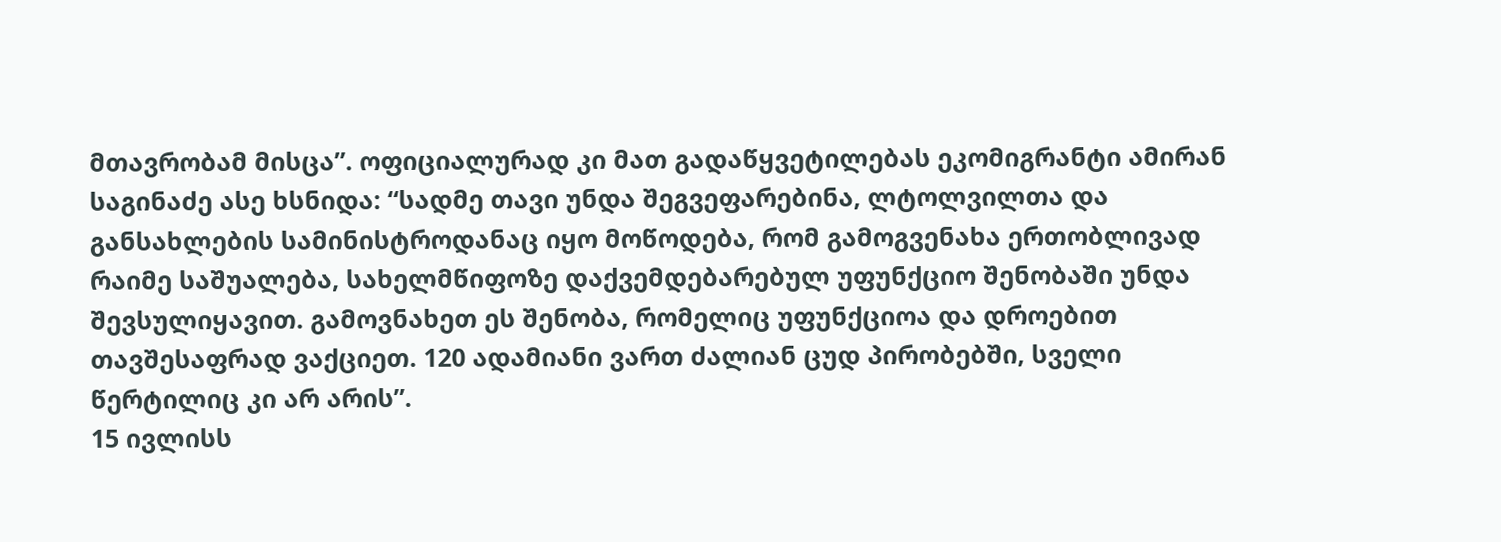მთავრობამ მისცა”. ოფიციალურად კი მათ გადაწყვეტილებას ეკომიგრანტი ამირან საგინაძე ასე ხსნიდა: “სადმე თავი უნდა შეგვეფარებინა, ლტოლვილთა და განსახლების სამინისტროდანაც იყო მოწოდება, რომ გამოგვენახა ერთობლივად რაიმე საშუალება, სახელმწიფოზე დაქვემდებარებულ უფუნქციო შენობაში უნდა შევსულიყავით. გამოვნახეთ ეს შენობა, რომელიც უფუნქციოა და დროებით თავშესაფრად ვაქციეთ. 120 ადამიანი ვართ ძალიან ცუდ პირობებში, სველი წერტილიც კი არ არის”.
15 ივლისს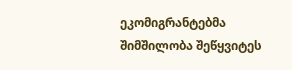ეკომიგრანტებმა შიმშილობა შეწყვიტეს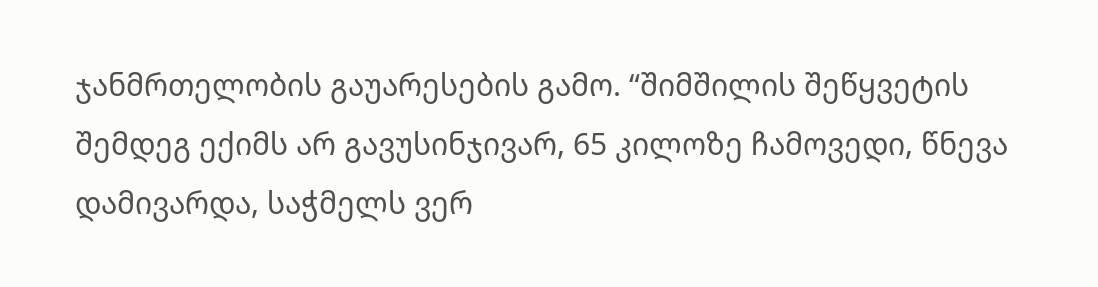ჯანმრთელობის გაუარესების გამო. “შიმშილის შეწყვეტის შემდეგ ექიმს არ გავუსინჯივარ, 65 კილოზე ჩამოვედი, წნევა დამივარდა, საჭმელს ვერ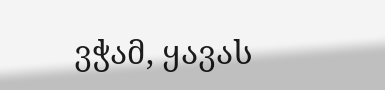ვჭამ, ყავას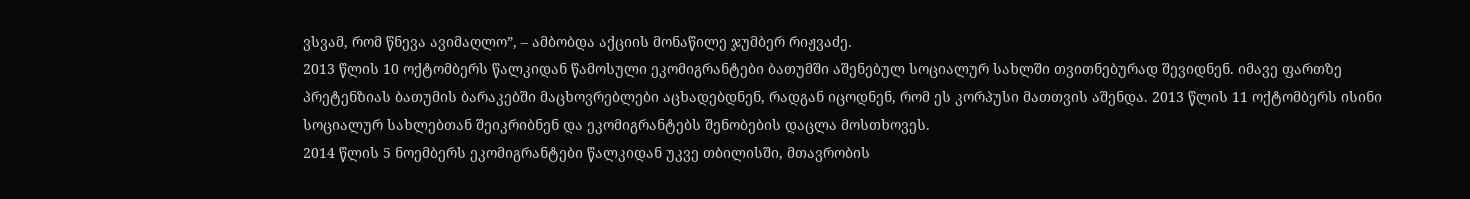ვსვამ, რომ წნევა ავიმაღლო”, – ამბობდა აქციის მონაწილე ჯუმბერ რიჟვაძე.
2013 წლის 10 ოქტომბერს წალკიდან წამოსული ეკომიგრანტები ბათუმში აშენებულ სოციალურ სახლში თვითნებურად შევიდნენ. იმავე ფართზე პრეტენზიას ბათუმის ბარაკებში მაცხოვრებლები აცხადებდნენ, რადგან იცოდნენ, რომ ეს კორპუსი მათთვის აშენდა. 2013 წლის 11 ოქტომბერს ისინი სოციალურ სახლებთან შეიკრიბნენ და ეკომიგრანტებს შენობების დაცლა მოსთხოვეს.
2014 წლის 5 ნოემბერს ეკომიგრანტები წალკიდან უკვე თბილისში, მთავრობის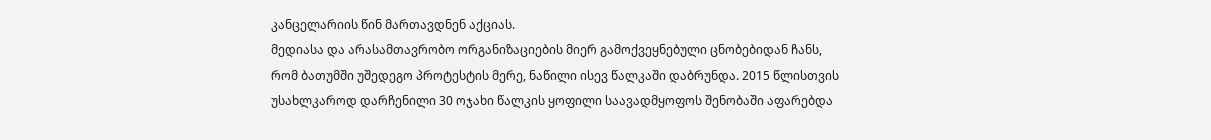კანცელარიის წინ მართავდნენ აქციას.
მედიასა და არასამთავრობო ორგანიზაციების მიერ გამოქვეყნებული ცნობებიდან ჩანს, რომ ბათუმში უშედეგო პროტესტის მერე, ნაწილი ისევ წალკაში დაბრუნდა. 2015 წლისთვის უსახლკაროდ დარჩენილი 30 ოჯახი წალკის ყოფილი საავადმყოფოს შენობაში აფარებდა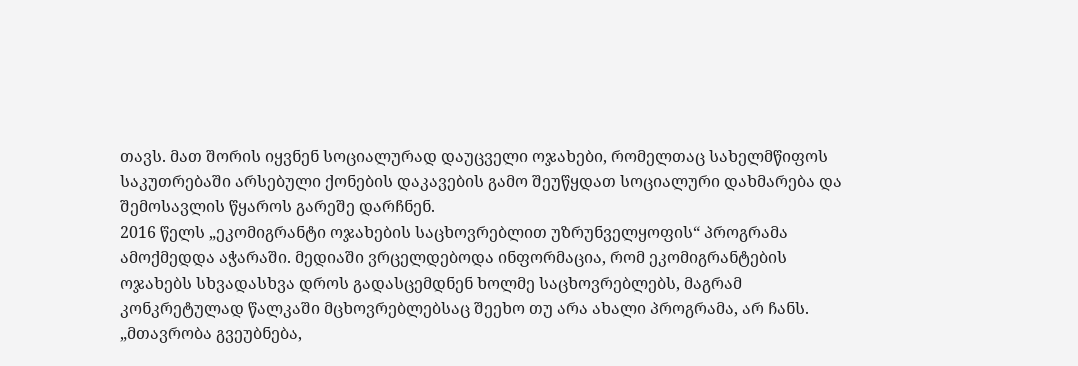თავს. მათ შორის იყვნენ სოციალურად დაუცველი ოჯახები, რომელთაც სახელმწიფოს საკუთრებაში არსებული ქონების დაკავების გამო შეუწყდათ სოციალური დახმარება და შემოსავლის წყაროს გარეშე დარჩნენ.
2016 წელს „ეკომიგრანტი ოჯახების საცხოვრებლით უზრუნველყოფის“ პროგრამა ამოქმედდა აჭარაში. მედიაში ვრცელდებოდა ინფორმაცია, რომ ეკომიგრანტების ოჯახებს სხვადასხვა დროს გადასცემდნენ ხოლმე საცხოვრებლებს, მაგრამ კონკრეტულად წალკაში მცხოვრებლებსაც შეეხო თუ არა ახალი პროგრამა, არ ჩანს.
„მთავრობა გვეუბნება,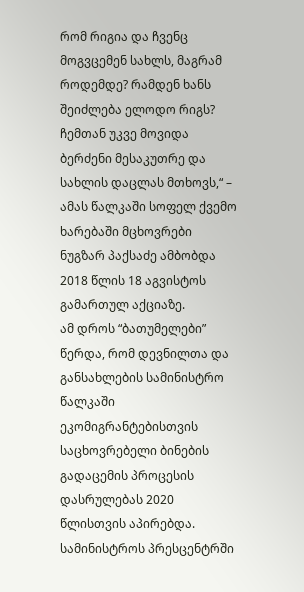რომ რიგია და ჩვენც მოგვცემენ სახლს, მაგრამ როდემდე? რამდენ ხანს შეიძლება ელოდო რიგს? ჩემთან უკვე მოვიდა ბერძენი მესაკუთრე და სახლის დაცლას მთხოვს,“ – ამას წალკაში სოფელ ქვემო ხარებაში მცხოვრები ნუგზარ პაქსაძე ამბობდა 2018 წლის 18 აგვისტოს გამართულ აქციაზე.
ამ დროს “ბათუმელები” წერდა, რომ დევნილთა და განსახლების სამინისტრო წალკაში ეკომიგრანტებისთვის საცხოვრებელი ბინების გადაცემის პროცესის დასრულებას 2020 წლისთვის აპირებდა. სამინისტროს პრესცენტრში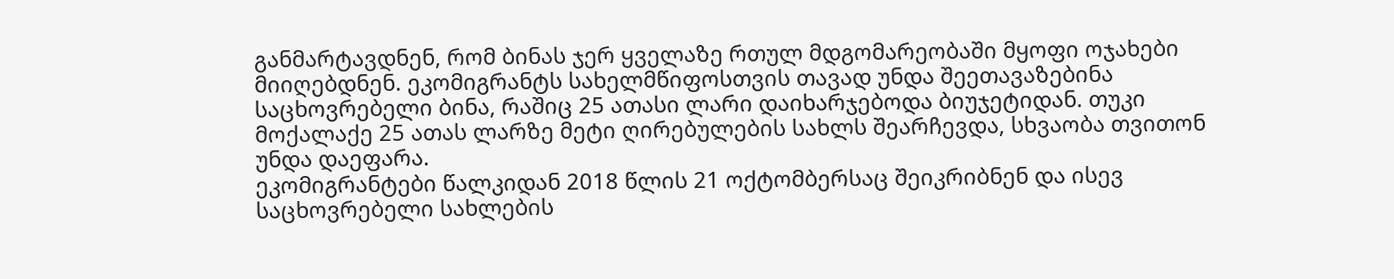განმარტავდნენ, რომ ბინას ჯერ ყველაზე რთულ მდგომარეობაში მყოფი ოჯახები მიიღებდნენ. ეკომიგრანტს სახელმწიფოსთვის თავად უნდა შეეთავაზებინა საცხოვრებელი ბინა, რაშიც 25 ათასი ლარი დაიხარჯებოდა ბიუჯეტიდან. თუკი მოქალაქე 25 ათას ლარზე მეტი ღირებულების სახლს შეარჩევდა, სხვაობა თვითონ უნდა დაეფარა.
ეკომიგრანტები წალკიდან 2018 წლის 21 ოქტომბერსაც შეიკრიბნენ და ისევ საცხოვრებელი სახლების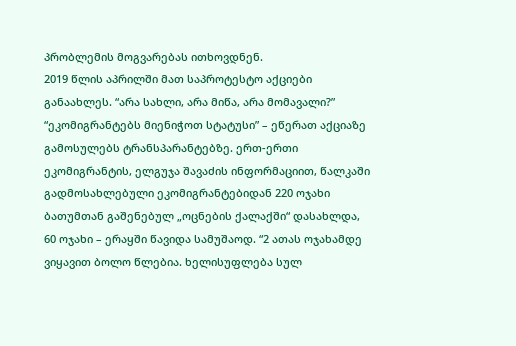პრობლემის მოგვარებას ითხოვდნენ.
2019 წლის აპრილში მათ საპროტესტო აქციები განაახლეს. “არა სახლი, არა მიწა, არა მომავალი?” “ეკომიგრანტებს მიენიჭოთ სტატუსი” – ეწერათ აქციაზე გამოსულებს ტრანსპარანტებზე. ერთ-ერთი ეკომიგრანტის, ელგუჯა შავაძის ინფორმაციით, წალკაში გადმოსახლებული ეკომიგრანტებიდან 220 ოჯახი ბათუმთან გაშენებულ „ოცნების ქალაქში“ დასახლდა, 60 ოჯახი – ერაყში წავიდა სამუშაოდ. “2 ათას ოჯახამდე ვიყავით ბოლო წლებია. ხელისუფლება სულ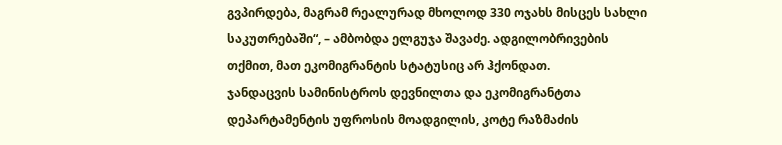გვპირდება, მაგრამ რეალურად მხოლოდ 330 ოჯახს მისცეს სახლი საკუთრებაში“, – ამბობდა ელგუჯა შავაძე. ადგილობრივების თქმით, მათ ეკომიგრანტის სტატუსიც არ ჰქონდათ.
ჯანდაცვის სამინისტროს დევნილთა და ეკომიგრანტთა დეპარტამენტის უფროსის მოადგილის, კოტე რაზმაძის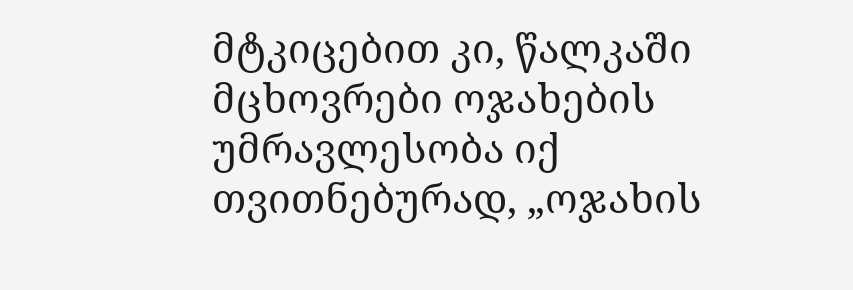მტკიცებით კი, წალკაში მცხოვრები ოჯახების უმრავლესობა იქ თვითნებურად, „ოჯახის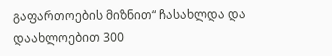გაფართოების მიზნით“ ჩასახლდა და დაახლოებით 300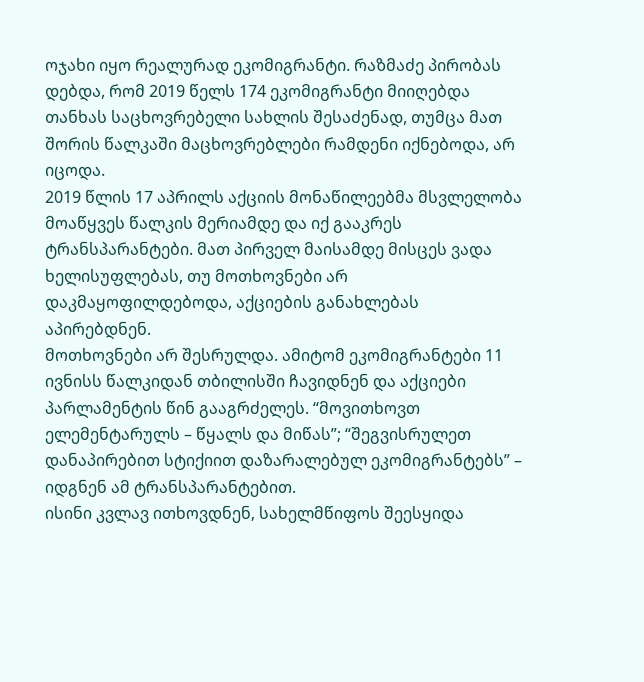ოჯახი იყო რეალურად ეკომიგრანტი. რაზმაძე პირობას დებდა, რომ 2019 წელს 174 ეკომიგრანტი მიიღებდა თანხას საცხოვრებელი სახლის შესაძენად, თუმცა მათ შორის წალკაში მაცხოვრებლები რამდენი იქნებოდა, არ იცოდა.
2019 წლის 17 აპრილს აქციის მონაწილეებმა მსვლელობა მოაწყვეს წალკის მერიამდე და იქ გააკრეს ტრანსპარანტები. მათ პირველ მაისამდე მისცეს ვადა ხელისუფლებას, თუ მოთხოვნები არ დაკმაყოფილდებოდა, აქციების განახლებას აპირებდნენ.
მოთხოვნები არ შესრულდა. ამიტომ ეკომიგრანტები 11 ივნისს წალკიდან თბილისში ჩავიდნენ და აქციები პარლამენტის წინ გააგრძელეს. “მოვითხოვთ ელემენტარულს – წყალს და მიწას”; “შეგვისრულეთ დანაპირებით სტიქიით დაზარალებულ ეკომიგრანტებს” – იდგნენ ამ ტრანსპარანტებით.
ისინი კვლავ ითხოვდნენ, სახელმწიფოს შეესყიდა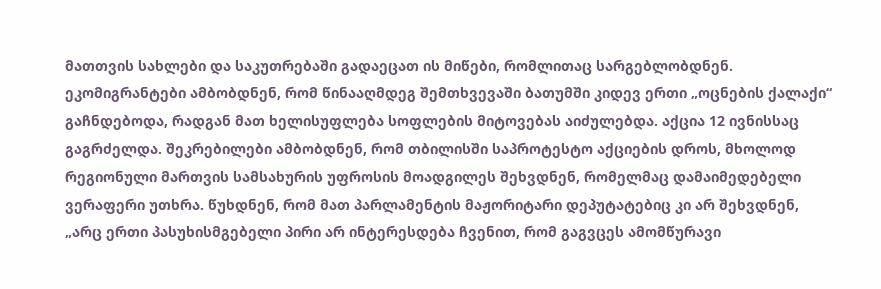მათთვის სახლები და საკუთრებაში გადაეცათ ის მიწები, რომლითაც სარგებლობდნენ. ეკომიგრანტები ამბობდნენ, რომ წინააღმდეგ შემთხვევაში ბათუმში კიდევ ერთი „ოცნების ქალაქი“ გაჩნდებოდა, რადგან მათ ხელისუფლება სოფლების მიტოვებას აიძულებდა. აქცია 12 ივნისსაც გაგრძელდა. შეკრებილები ამბობდნენ, რომ თბილისში საპროტესტო აქციების დროს, მხოლოდ რეგიონული მართვის სამსახურის უფროსის მოადგილეს შეხვდნენ, რომელმაც დამაიმედებელი ვერაფერი უთხრა. წუხდნენ, რომ მათ პარლამენტის მაჟორიტარი დეპუტატებიც კი არ შეხვდნენ, „არც ერთი პასუხისმგებელი პირი არ ინტერესდება ჩვენით, რომ გაგვცეს ამომწურავი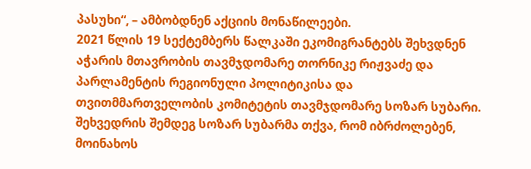პასუხი“, – ამბობდნენ აქციის მონაწილეები.
2021 წლის 19 სექტემბერს წალკაში ეკომიგრანტებს შეხვდნენ აჭარის მთავრობის თავმჯდომარე თორნიკე რიჟვაძე და პარლამენტის რეგიონული პოლიტიკისა და თვითმმართველობის კომიტეტის თავმჯდომარე სოზარ სუბარი. შეხვედრის შემდეგ სოზარ სუბარმა თქვა, რომ იბრძოლებენ, მოინახოს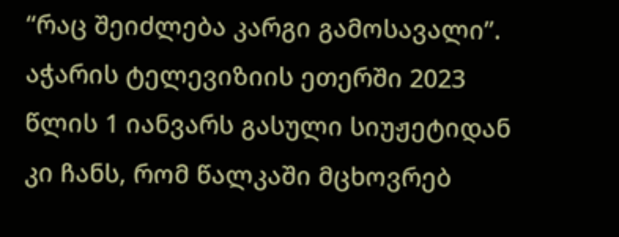“რაც შეიძლება კარგი გამოსავალი”.
აჭარის ტელევიზიის ეთერში 2023 წლის 1 იანვარს გასული სიუჟეტიდან კი ჩანს, რომ წალკაში მცხოვრებ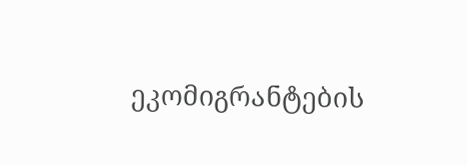ეკომიგრანტების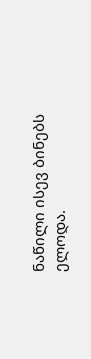ნაწილი ისევ ბინებს ელოდა.